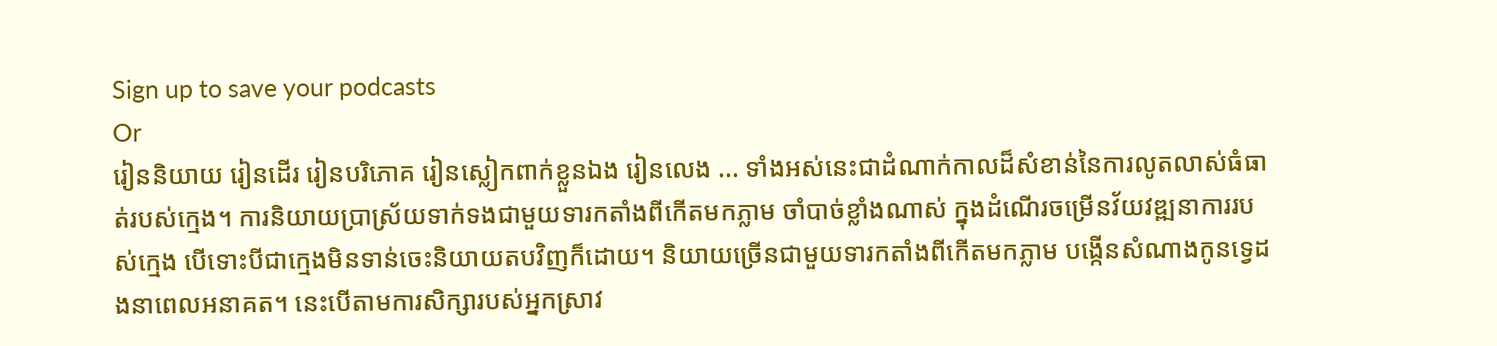Sign up to save your podcasts
Or
រៀននិយាយ រៀនដើរ រៀនបរិភោគ រៀនស្លៀកពាក់ខ្លួនឯង រៀនលេង ... ទាំងអស់នេះជាដំណាក់កាលដ៏សំខាន់នៃការលូតលាស់ធំធាត់របស់ក្មេង។ ការនិយាយប្រាស្រ័យទាក់ទងជាមួយទារកតាំងពីកើតមកភ្លាម ចាំបាច់ខ្លាំងណាស់ ក្នុងដំណើរចម្រើនវ័យវឌ្ឍនាការរបស់ក្មេង បើទោះបីជាក្មេងមិនទាន់ចេះនិយាយតបវិញក៏ដោយ។ និយាយច្រើនជាមួយទារកតាំងពីកើតមកភ្លាម បង្កើនសំណាងកូនទ្វេដងនាពេលអនាគត។ នេះបើតាមការសិក្សារបស់អ្នកស្រាវ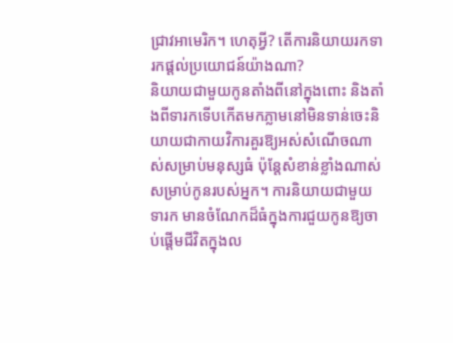ជ្រាវអាមេរិក។ ហេតុអ្វី? តើការនិយាយរកទារកផ្តល់ប្រយោជន៍យ៉ាងណា?
និយាយជាមួយកូនតាំងពីនៅក្នុងពោះ និងតាំងពីទារកទើបកើតមកភ្លាមនៅមិនទាន់ចេះនិយាយជាកាយវិការគួរឱ្យអស់សំណើចណាស់សម្រាប់មនុស្សធំ ប៉ុន្តែសំខាន់ខ្លាំងណាស់សម្រាប់កូនរបស់អ្នក។ ការនិយាយជាមួយទារក មានចំណែកដ៏ធំក្នុងការជួយកូនឱ្យចាប់ផ្តើមជីវិតក្នុងល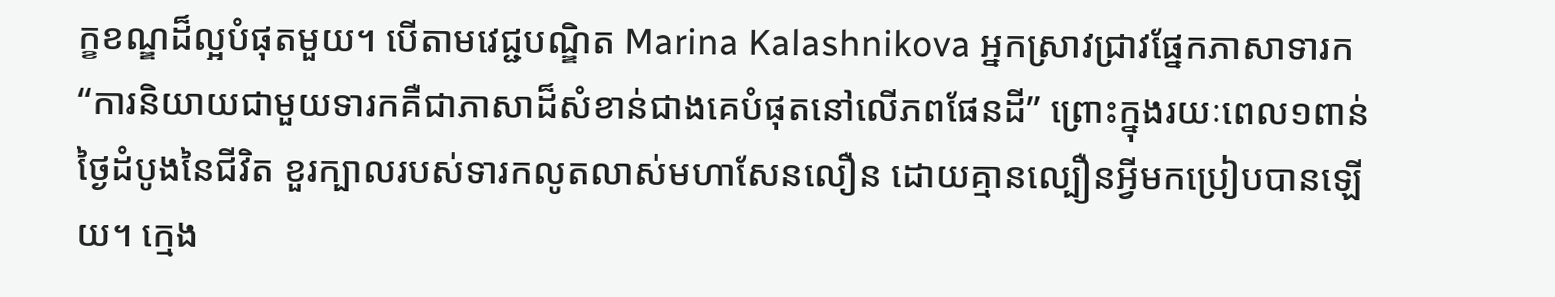ក្ខខណ្ឌដ៏ល្អបំផុតមួយ។ បើតាមវេជ្ជបណ្ឌិត Marina Kalashnikova អ្នកស្រាវជ្រាវផ្នែកភាសាទារក “ការនិយាយជាមួយទារកគឺជាភាសាដ៏សំខាន់ជាងគេបំផុតនៅលើភពផែនដី” ព្រោះក្នុងរយៈពេល១ពាន់ថ្ងៃដំបូងនៃជីវិត ខួរក្បាលរបស់ទារកលូតលាស់មហាសែនលឿន ដោយគ្មានល្បឿនអ្វីមកប្រៀបបានឡើយ។ ក្មេង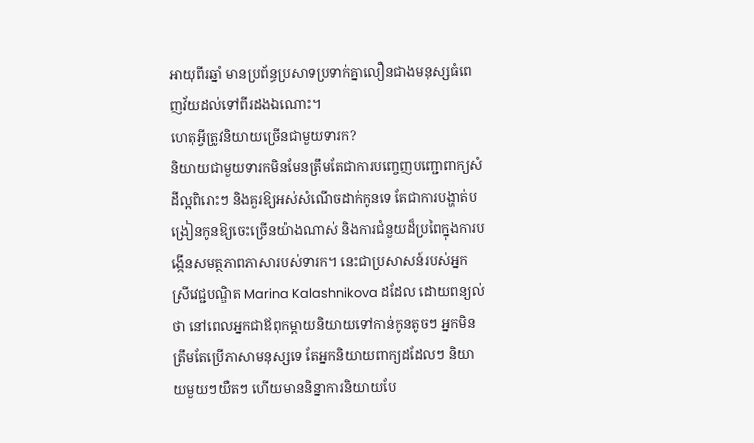អាយុពីរឆ្នាំ មានប្រព័ន្ធប្រសាទប្រទាក់គ្នាលឿនជាងមនុស្សធំពេញវ័យដល់ទៅពីរដងឯណោះ។
ហេតុអ្វីត្រូវនិយាយច្រើនជាមួយទារក?
និយាយជាមួយទារកមិនមែនត្រឹមតែជាការបញ្ចេញបញ្ជោពាក្យសំដីល្អពិរោះៗ និងគួរឱ្យអស់សំណើចដាក់កូនទេ តែជាការបង្ហាត់បង្រៀនកូនឱ្យចេះច្រើនយ៉ាងណាស់ និងការជំនួយដ៏ប្រពៃក្នុងការបង្កើនសមត្ថភាពភាសារបស់ទារក។ នេះជាប្រសាសន៍របស់អ្នកស្រីវេជ្ជបណ្ឌិត Marina Kalashnikova ដដែល ដោយពន្យល់ថា នៅពេលអ្នកជាឪពុកម្តាយនិយាយទៅកាន់កូនតូចៗ អ្នកមិនត្រឹមតែប្រើភាសាមនុស្សទេ តែអ្នកនិយាយពាក្យដដែលៗ និយាយមួយៗយឺតៗ ហើយមាននិន្នាការនិយាយបែ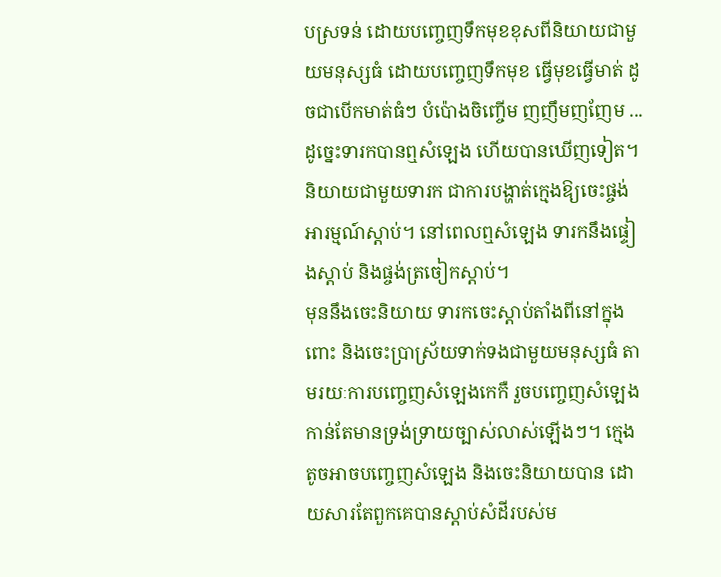បស្រទន់ ដោយបញ្ចេញទឹកមុខខុសពីនិយាយជាមួយមនុស្សធំ ដោយបញ្ចេញទឹកមុខ ធ្វើមុខធ្វើមាត់ ដូចជាបើកមាត់ធំៗ បំប៉ោងចិញ្ចើម ញញឹមញញែម ... ដូច្នេះទារកបានឮសំឡេង ហើយបានឃើញទៀត។ និយាយជាមួយទារក ជាការបង្ហាត់ក្មេងឱ្យចេះផ្ចង់អារម្មណ៍ស្តាប់។ នៅពេលឮសំឡេង ទារកនឹងផ្ទៀងស្តាប់ និងផ្ចង់ត្រចៀកស្តាប់។
មុននឹងចេះនិយាយ ទារកចេះស្តាប់តាំងពីនៅក្នុងពោះ និងចេះប្រាស្រ័យទាក់ទងជាមួយមនុស្សធំ តាមរយៈការបញ្ចេញសំឡេងកេកឺ រួចបញ្ចេញសំឡេងកាន់តែមានទ្រង់ទ្រាយច្បាស់លាស់ឡើងៗ។ ក្មេងតូចអាចបញ្ចេញសំឡេង និងចេះនិយាយបាន ដោយសារតែពួកគេបានស្តាប់សំដីរបស់ម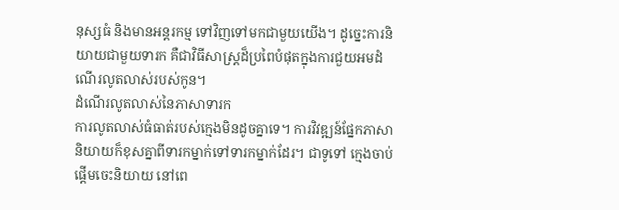នុស្សធំ និងមានអន្តរកម្ម ទៅវិញទៅមកជាមួយយើង។ ដូច្នេះការនិយាយជាមួយទារក គឺជាវិធីសាស្ត្រដ៏ប្រពៃបំផុតក្នុងការជួយអមដំណើរលូតលាស់របស់កូន។
ដំណើរលូតលាស់នៃភាសាទារក
ការលូតលាស់ធំធាត់របស់ក្មេងមិនដូចគ្នាទេ។ ការវិវឌ្ឍន៍ផ្នែកភាសានិយាយក៏ខុសគ្នាពីទារកម្នាក់ទៅទារកម្នាក់ដែរ។ ជាទូទៅ ក្មេងចាប់ផ្តើមចេះនិយាយ នៅពេ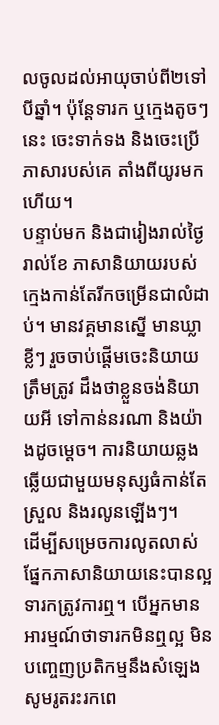លចូលដល់អាយុចាប់ពី២ទៅបីឆ្នាំ។ ប៉ុន្តែទារក ឬក្មេងតូចៗនេះ ចេះទាក់ទង និងចេះប្រើភាសារបស់គេ តាំងពីយូរមកហើយ។
បន្ទាប់មក និងជារៀងរាល់ថ្ងៃ រាល់ខែ ភាសានិយាយរបស់ក្មេងកាន់តែរីកចម្រើនជាលំដាប់។ មានវគ្គមានស្នើ មានឃ្លាខ្លីៗ រួចចាប់ផ្តើមចេះនិយាយត្រឹមត្រូវ ដឹងថាខ្លួនចង់និយាយអី ទៅកាន់នរណា និងយ៉ាងដូចម្តេច។ ការនិយាយឆ្លងឆ្លើយជាមួយមនុស្សធំកាន់តែស្រួល និងរលូនឡើងៗ។
ដើម្បីសម្រេចការលូតលាស់ផ្នែកភាសានិយាយនេះបានល្អ ទារកត្រូវការឮ។ បើអ្នកមានអារម្មណ៍ថាទារកមិនឮល្អ មិនបញ្ចេញប្រតិកម្មនឹងសំឡេង សូមរូតរះរកពេ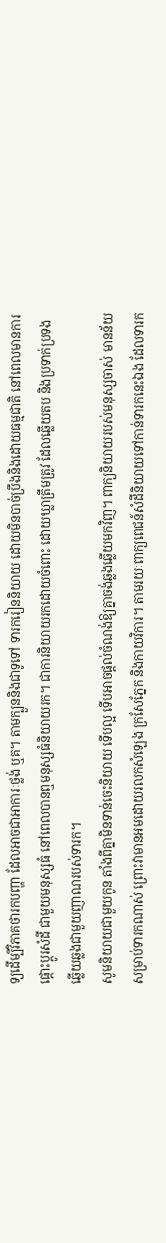ទ្យដើម្បីវិភាគថារកបញ្ហា ដែលអាចជាអាការៈថ្លង់ ឬគ។ តាមក្បួននិងជាទូទៅ ទារករៀននិយាយ ដោយមិនបាច់ប្រឹងនិងដោយធម្មជាតិ នៅពេលមានការផ្តោះប្តូរសំដី ជាមួយមនុស្សធំ នៅពេលបានឮមនុស្សធំនិយាយរក។ ជាការនិយាយរកដោយចំពោះ ដោយឃ្លាត្រឹមត្រូវ ដែលឆ្លើយតប និងប្រទាក់ប្រទងឆ្លើយឆ្លងជាមួយញាណរបស់ទារក។
សូមនិយាយជាមួយកូន តាំងពីគ្នាមិនទាន់ចេះនិយាយ ទើបល្អ ទើបអាចផ្តល់ចំណង់ឱ្យគ្នាចង់ឆ្លងឆ្លើយមកវិញ។ ពាក្យនិយាយរបស់មនុស្សចាស់ មានន័យសម្រាប់ទារកណាស់ ព្រោះវាមានអមដោយរលកសំឡេង ក្រសែភ្នែក និងកាយវិការ។ តាមរយៈពាក្យពេជន៍សំដីនិយាយទៅកាន់ទារកនេះឯង ដែលទារក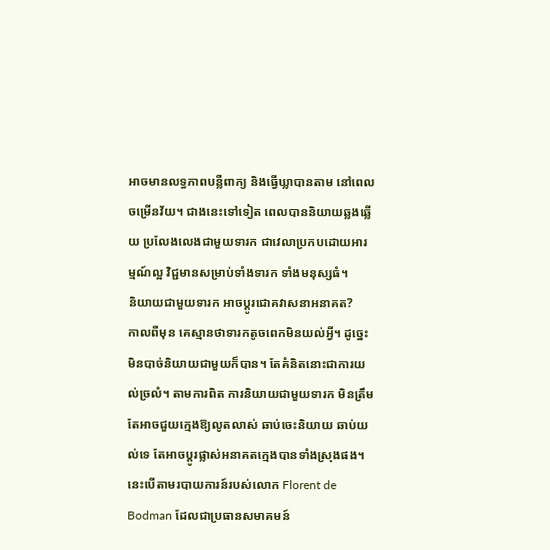អាចមានលទ្ធភាពបន្លឺពាក្យ និងធ្វើឃ្លាបានតាម នៅពេលចម្រើនវ័យ។ ជាងនេះទៅទៀត ពេលបាននិយាយឆ្លងឆ្លើយ ប្រលែងលេងជាមួយទារក ជាវេលាប្រកបដោយអារម្មណ៍ល្អ វិជ្ជមានសម្រាប់ទាំងទារក ទាំងមនុស្សធំ។
និយាយជាមួយទារក អាចប្តូរជោគវាសនាអនាគត?
កាលពីមុន គេស្មានថាទារកតូចពេកមិនយល់អ្វី។ ដូច្នេះមិនបាច់និយាយជាមួយក៏បាន។ តែគំនិតនោះជាការយល់ច្រលំ។ តាមការពិត ការនិយាយជាមួយទារក មិនត្រឹមតែអាចជួយក្មេងឱ្យលូតលាស់ ឆាប់ចេះនិយាយ ឆាប់យល់ទេ តែអាចប្តូរផ្លាស់អនាគតក្មេងបានទាំងស្រុងផង។ នេះបើតាមរបាយការន៍របស់លោក Florent de Bodman ដែលជាប្រធានសមាគមន៍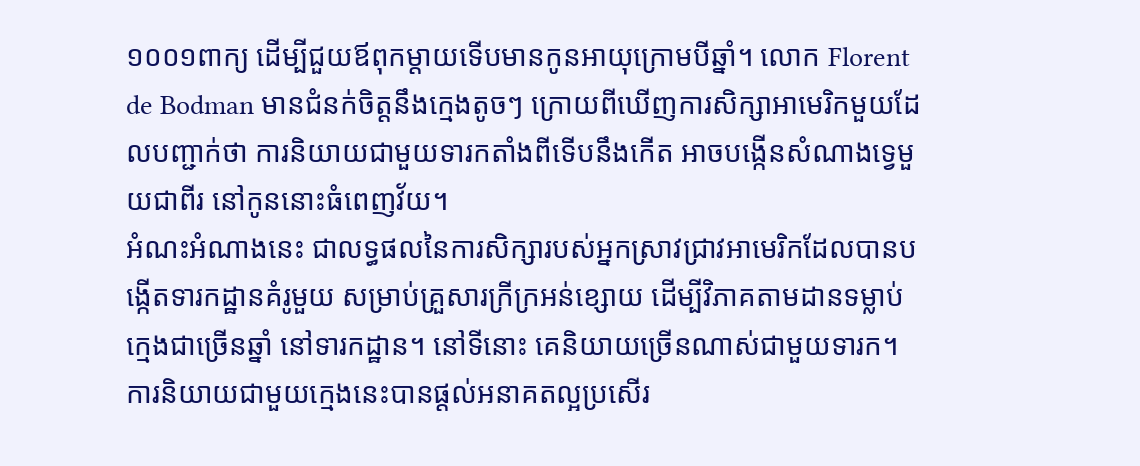១០០១ពាក្យ ដើម្បីជួយឪពុកម្តាយទើបមានកូនអាយុក្រោមបីឆ្នាំ។ លោក Florent de Bodman មានជំនក់ចិត្តនឹងក្មេងតូចៗ ក្រោយពីឃើញការសិក្សាអាមេរិកមួយដែលបញ្ជាក់ថា ការនិយាយជាមួយទារកតាំងពីទើបនឹងកើត អាចបង្កើនសំណាងទ្វេមួយជាពីរ នៅកូននោះធំពេញវ័យ។
អំណះអំណាងនេះ ជាលទ្ធផលនៃការសិក្សារបស់អ្នកស្រាវជ្រាវអាមេរិកដែលបានបង្កើតទារកដ្ឋានគំរូមួយ សម្រាប់គ្រួសារក្រីក្រអន់ខ្សោយ ដើម្បីវិភាគតាមដានទម្លាប់ក្មេងជាច្រើនឆ្នាំ នៅទារកដ្ឋាន។ នៅទីនោះ គេនិយាយច្រើនណាស់ជាមួយទារក។ ការនិយាយជាមួយក្មេងនេះបានផ្តល់អនាគតល្អប្រសើរ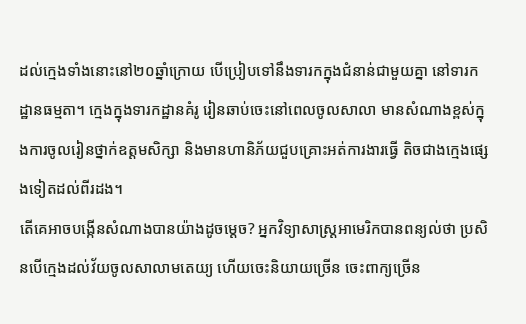ដល់ក្មេងទាំងនោះនៅ២០ឆ្នាំក្រោយ បើប្រៀបទៅនឹងទារកក្នុងជំនាន់ជាមួយគ្នា នៅទារកដ្ឋានធម្មតា។ ក្មេងក្នុងទារកដ្ឋានគំរូ រៀនឆាប់ចេះនៅពេលចូលសាលា មានសំណាងខ្ពស់ក្នុងការចូលរៀនថ្នាក់ឧត្តមសិក្សា និងមានហានិភ័យជួបគ្រោះអត់ការងារធ្វើ តិចជាងក្មេងផ្សេងទៀតដល់ពីរដង។
តើគេអាចបង្កើនសំណាងបានយ៉ាងដូចម្តេច? អ្នកវិទ្យាសាស្ត្រអាមេរិកបានពន្យល់ថា ប្រសិនបើក្មេងដល់វ័យចូលសាលាមតេយ្យ ហើយចេះនិយាយច្រើន ចេះពាក្យច្រើន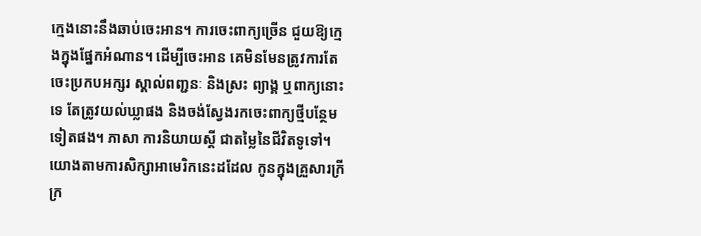ក្មេងនោះនឹងឆាប់ចេះអាន។ ការចេះពាក្យច្រើន ជួយឱ្យក្មេងក្នុងផ្នែកអំណាន។ ដើម្បីចេះអាន គេមិនមែនត្រូវការតែចេះប្រកបអក្សរ ស្គាល់ពញ្ជនៈ និងស្រះ ព្យាង្គ ឬពាក្យនោះទេ តែត្រូវយល់ឃ្លាផង និងចង់ស្វែងរកចេះពាក្យថ្មីបន្ថែមទៀតផង។ ភាសា ការនិយាយស្តី ជាតម្លៃនៃជីវិតទូទៅ។ យោងតាមការសិក្សាអាមេរិកនេះដដែល កូនក្នុងគ្រួសារក្រីក្រ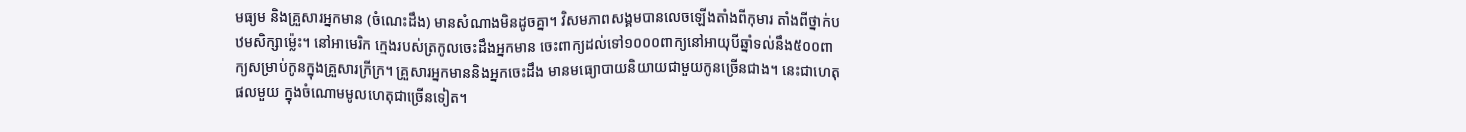មធ្យម និងគ្រួសារអ្នកមាន (ចំណេះដឹង) មានសំណាងមិនដូចគ្នា។ វិសមភាពសង្គមបានលេចឡើងតាំងពីកុមារ តាំងពីថ្នាក់បឋមសិក្សាម្ល៉េះ។ នៅអាមេរិក ក្មេងរបស់ត្រកូលចេះដឹងអ្នកមាន ចេះពាក្យដល់ទៅ១០០០ពាក្យនៅអាយុបីឆ្នាំទល់នឹង៥០០ពាក្យសម្រាប់កូនក្នុងគ្រួសារក្រីក្រ។ គ្រួសារអ្នកមាននិងអ្នកចេះដឹង មានមធ្យោបាយនិយាយជាមួយកូនច្រើនជាង។ នេះជាហេតុផលមួយ ក្នុងចំណោមមូលហេតុជាច្រើនទៀត។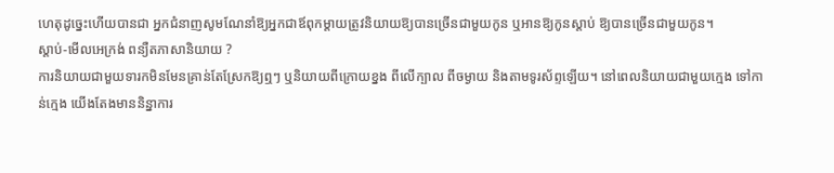ហេតុដូច្នេះហើយបានជា អ្នកជំនាញសូមណែនាំឱ្យអ្នកជាឪពុកម្តាយត្រូវនិយាយឱ្យបានច្រើនជាមួយកូន ឬអានឱ្យកូនស្តាប់ ឱ្យបានច្រើនជាមួយកូន។
ស្តាប់-មើលអេក្រង់ ពន្យឺតភាសានិយាយ ?
ការនិយាយជាមួយទារកមិនមែនគ្រាន់តែស្រែកឱ្យឮៗ ឬនិយាយពីក្រោយខ្នង ពីលើក្បាល ពីចម្ងាយ និងតាមទូរស័ព្ទឡើយ។ នៅពេលនិយាយជាមួយក្មេង ទៅកាន់ក្មេង យើងតែងមាននិន្នាការ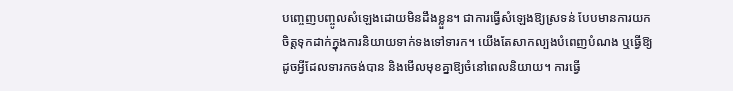បញ្ចេញបញ្ចូលសំឡេងដោយមិនដឹងខ្លួន។ ជាការធ្វើសំឡេងឱ្យស្រទន់ បែបមានការយកចិត្តទុកដាក់ក្នុងការនិយាយទាក់ទងទៅទារក។ យើងតែសាកល្បងបំពេញបំណង ឬធ្វើឱ្យដូចអ្វីដែលទារកចង់បាន និងមើលមុខគ្នាឱ្យចំនៅពេលនិយាយ។ ការធ្វើ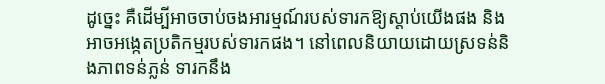ដូច្នេះ គឺដើម្បីអាចចាប់ចងអារម្មណ៍របស់ទារកឱ្យស្តាប់យើងផង និងអាចអង្កេតប្រតិកម្មរបស់ទារកផង។ នៅពេលនិយាយដោយស្រទន់និងភាពទន់ភ្លន់ ទារកនឹង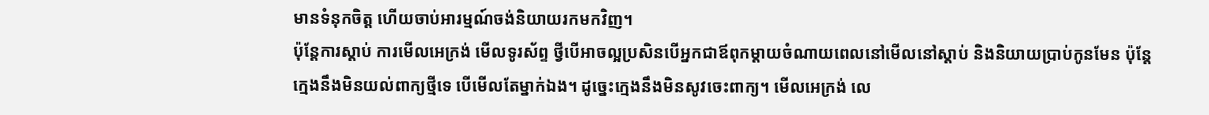មានទំនុកចិត្ត ហើយចាប់អារម្មណ៍ចង់និយាយរកមកវិញ។
ប៉ុន្តែការស្តាប់ ការមើលអេក្រង់ មើលទូរស័ព្ទ ថ្វីបើអាចល្អប្រសិនបើអ្នកជាឪពុកម្តាយចំណាយពេលនៅមើលនៅស្តាប់ និងនិយាយប្រាប់កូនមែន ប៉ុន្តែក្មេងនឹងមិនយល់ពាក្យថ្មីទេ បើមើលតែម្នាក់ឯង។ ដូច្នេះក្មេងនឹងមិនសូវចេះពាក្យ។ មើលអេក្រង់ លេ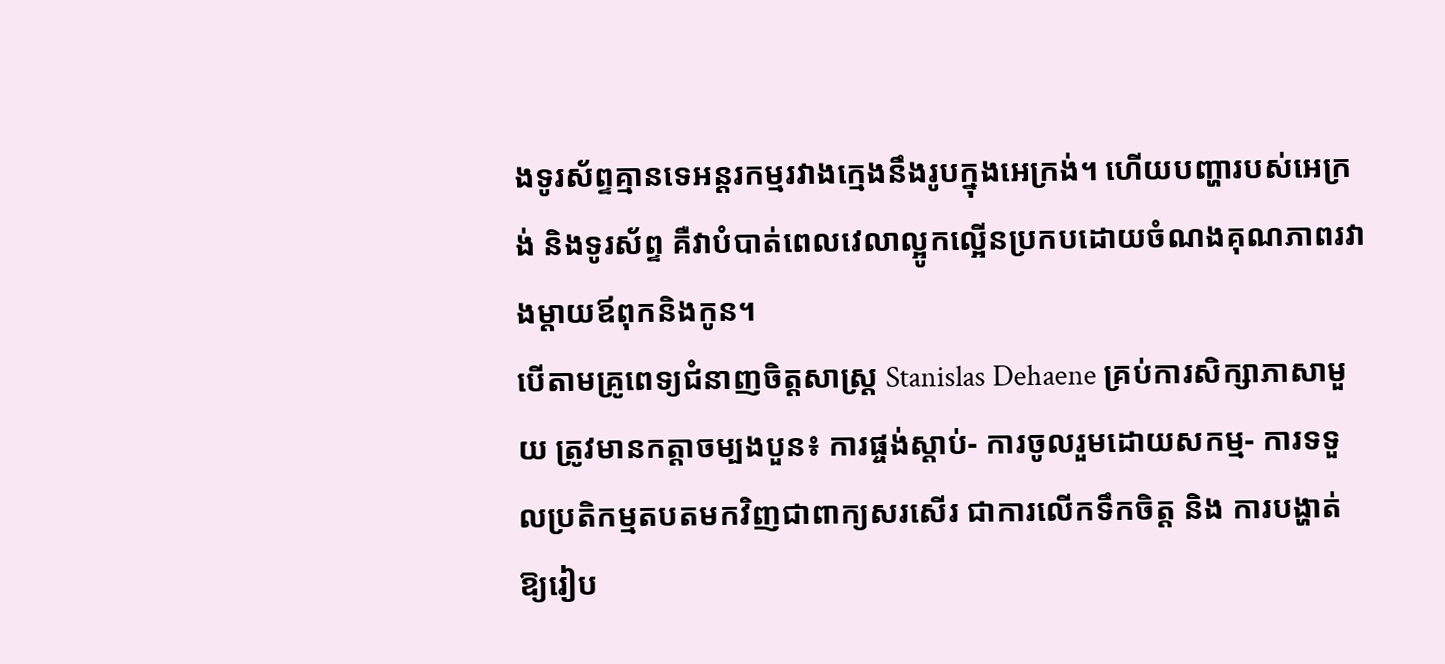ងទូរស័ព្ទគ្មានទេអន្តរកម្មរវាងក្មេងនឹងរូបក្នុងអេក្រង់។ ហើយបញ្ហារបស់អេក្រង់ និងទូរស័ព្ទ គឺវាបំបាត់ពេលវេលាល្អូកល្អើនប្រកបដោយចំណងគុណភាពរវាងម្តាយឪពុកនិងកូន។
បើតាមគ្រូពេទ្យជំនាញចិត្តសាស្ត្រ Stanislas Dehaene គ្រប់ការសិក្សាភាសាមួយ ត្រូវមានកត្តាចម្បងបួន៖ ការផ្ចង់ស្តាប់- ការចូលរួមដោយសកម្ម- ការទទួលប្រតិកម្មតបតមកវិញជាពាក្យសរសើរ ជាការលើកទឹកចិត្ត និង ការបង្ហាត់ឱ្យរៀប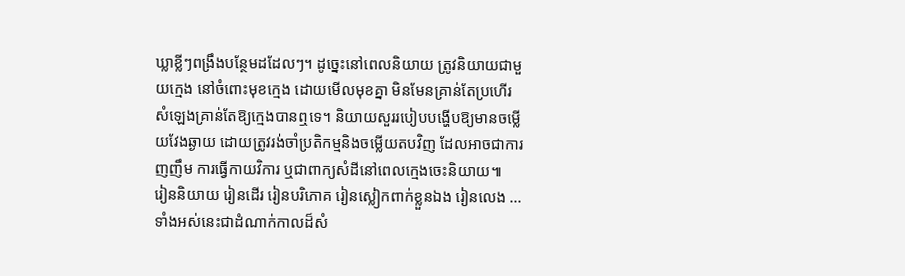ឃ្លាខ្លីៗពង្រឹងបន្ថែមដដែលៗ។ ដូច្នេះនៅពេលនិយាយ ត្រូវនិយាយជាមួយក្មេង នៅចំពោះមុខក្មេង ដោយមើលមុខគ្នា មិនមែនគ្រាន់តែប្រហើរសំឡេងគ្រាន់តែឱ្យក្មេងបានឮទេ។ និយាយសួររបៀបបង្ហើបឱ្យមានចម្លើយវែងឆ្ងាយ ដោយត្រូវរង់ចាំប្រតិកម្មនិងចម្លើយតបវិញ ដែលអាចជាការញញឹម ការធ្វើកាយវិការ ឬជាពាក្យសំដីនៅពេលក្មេងចេះនិយាយ៕
រៀននិយាយ រៀនដើរ រៀនបរិភោគ រៀនស្លៀកពាក់ខ្លួនឯង រៀនលេង ... ទាំងអស់នេះជាដំណាក់កាលដ៏សំ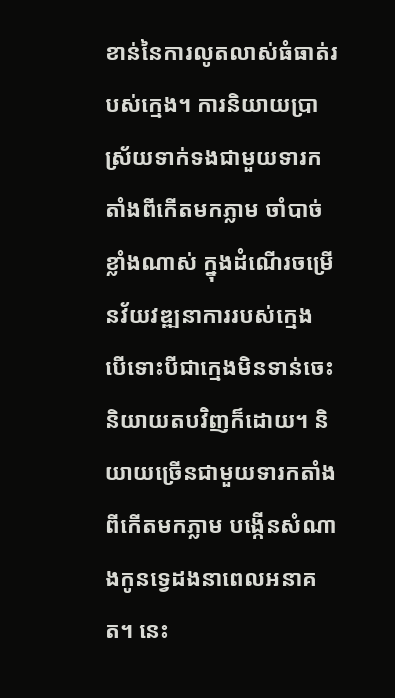ខាន់នៃការលូតលាស់ធំធាត់របស់ក្មេង។ ការនិយាយប្រាស្រ័យទាក់ទងជាមួយទារកតាំងពីកើតមកភ្លាម ចាំបាច់ខ្លាំងណាស់ ក្នុងដំណើរចម្រើនវ័យវឌ្ឍនាការរបស់ក្មេង បើទោះបីជាក្មេងមិនទាន់ចេះនិយាយតបវិញក៏ដោយ។ និយាយច្រើនជាមួយទារកតាំងពីកើតមកភ្លាម បង្កើនសំណាងកូនទ្វេដងនាពេលអនាគត។ នេះ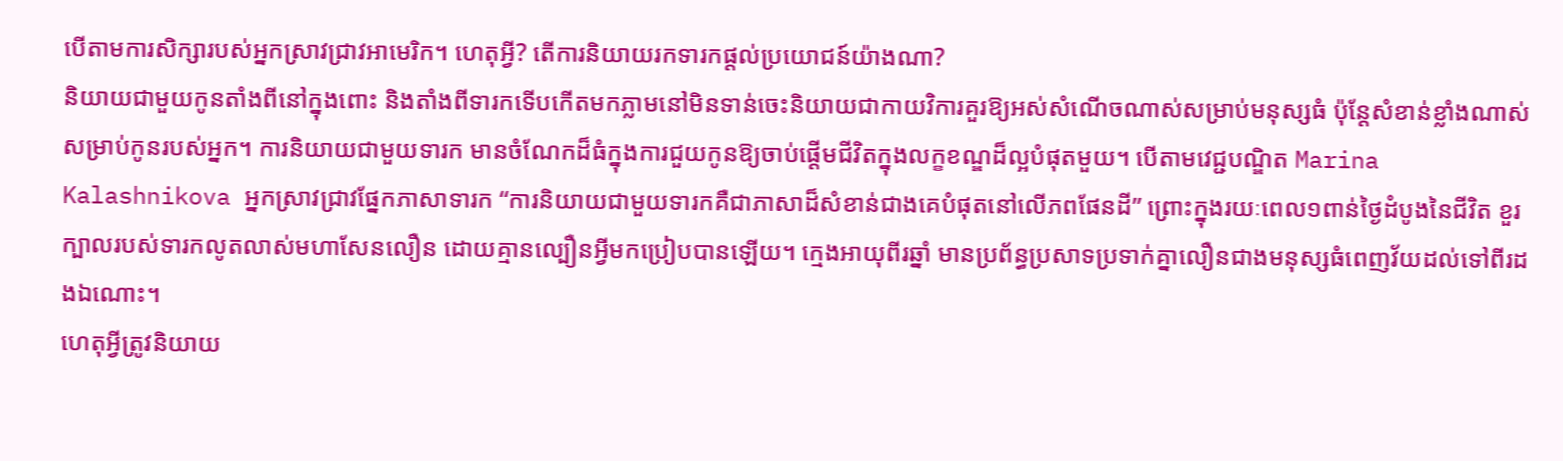បើតាមការសិក្សារបស់អ្នកស្រាវជ្រាវអាមេរិក។ ហេតុអ្វី? តើការនិយាយរកទារកផ្តល់ប្រយោជន៍យ៉ាងណា?
និយាយជាមួយកូនតាំងពីនៅក្នុងពោះ និងតាំងពីទារកទើបកើតមកភ្លាមនៅមិនទាន់ចេះនិយាយជាកាយវិការគួរឱ្យអស់សំណើចណាស់សម្រាប់មនុស្សធំ ប៉ុន្តែសំខាន់ខ្លាំងណាស់សម្រាប់កូនរបស់អ្នក។ ការនិយាយជាមួយទារក មានចំណែកដ៏ធំក្នុងការជួយកូនឱ្យចាប់ផ្តើមជីវិតក្នុងលក្ខខណ្ឌដ៏ល្អបំផុតមួយ។ បើតាមវេជ្ជបណ្ឌិត Marina Kalashnikova អ្នកស្រាវជ្រាវផ្នែកភាសាទារក “ការនិយាយជាមួយទារកគឺជាភាសាដ៏សំខាន់ជាងគេបំផុតនៅលើភពផែនដី” ព្រោះក្នុងរយៈពេល១ពាន់ថ្ងៃដំបូងនៃជីវិត ខួរក្បាលរបស់ទារកលូតលាស់មហាសែនលឿន ដោយគ្មានល្បឿនអ្វីមកប្រៀបបានឡើយ។ ក្មេងអាយុពីរឆ្នាំ មានប្រព័ន្ធប្រសាទប្រទាក់គ្នាលឿនជាងមនុស្សធំពេញវ័យដល់ទៅពីរដងឯណោះ។
ហេតុអ្វីត្រូវនិយាយ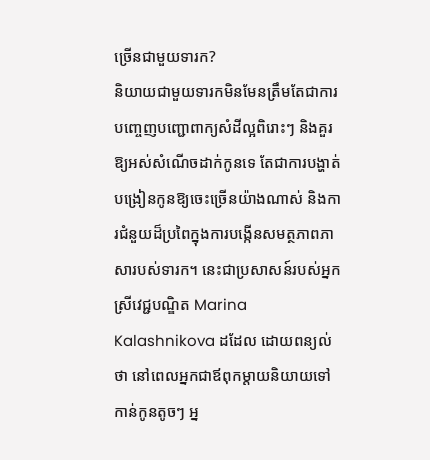ច្រើនជាមួយទារក?
និយាយជាមួយទារកមិនមែនត្រឹមតែជាការបញ្ចេញបញ្ជោពាក្យសំដីល្អពិរោះៗ និងគួរឱ្យអស់សំណើចដាក់កូនទេ តែជាការបង្ហាត់បង្រៀនកូនឱ្យចេះច្រើនយ៉ាងណាស់ និងការជំនួយដ៏ប្រពៃក្នុងការបង្កើនសមត្ថភាពភាសារបស់ទារក។ នេះជាប្រសាសន៍របស់អ្នកស្រីវេជ្ជបណ្ឌិត Marina Kalashnikova ដដែល ដោយពន្យល់ថា នៅពេលអ្នកជាឪពុកម្តាយនិយាយទៅកាន់កូនតូចៗ អ្ន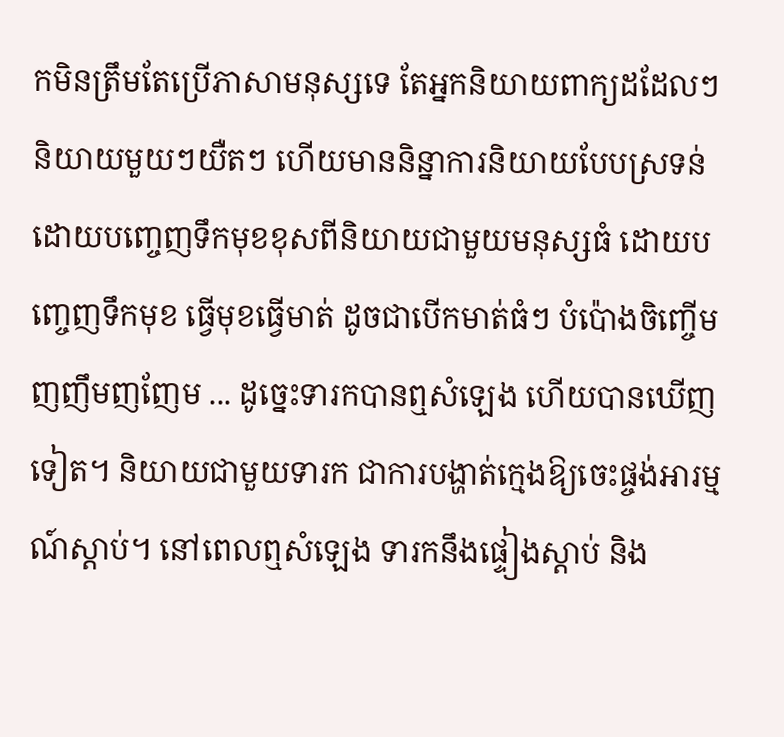កមិនត្រឹមតែប្រើភាសាមនុស្សទេ តែអ្នកនិយាយពាក្យដដែលៗ និយាយមួយៗយឺតៗ ហើយមាននិន្នាការនិយាយបែបស្រទន់ ដោយបញ្ចេញទឹកមុខខុសពីនិយាយជាមួយមនុស្សធំ ដោយបញ្ចេញទឹកមុខ ធ្វើមុខធ្វើមាត់ ដូចជាបើកមាត់ធំៗ បំប៉ោងចិញ្ចើម ញញឹមញញែម ... ដូច្នេះទារកបានឮសំឡេង ហើយបានឃើញទៀត។ និយាយជាមួយទារក ជាការបង្ហាត់ក្មេងឱ្យចេះផ្ចង់អារម្មណ៍ស្តាប់។ នៅពេលឮសំឡេង ទារកនឹងផ្ទៀងស្តាប់ និង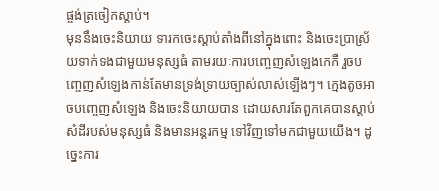ផ្ចង់ត្រចៀកស្តាប់។
មុននឹងចេះនិយាយ ទារកចេះស្តាប់តាំងពីនៅក្នុងពោះ និងចេះប្រាស្រ័យទាក់ទងជាមួយមនុស្សធំ តាមរយៈការបញ្ចេញសំឡេងកេកឺ រួចបញ្ចេញសំឡេងកាន់តែមានទ្រង់ទ្រាយច្បាស់លាស់ឡើងៗ។ ក្មេងតូចអាចបញ្ចេញសំឡេង និងចេះនិយាយបាន ដោយសារតែពួកគេបានស្តាប់សំដីរបស់មនុស្សធំ និងមានអន្តរកម្ម ទៅវិញទៅមកជាមួយយើង។ ដូច្នេះការ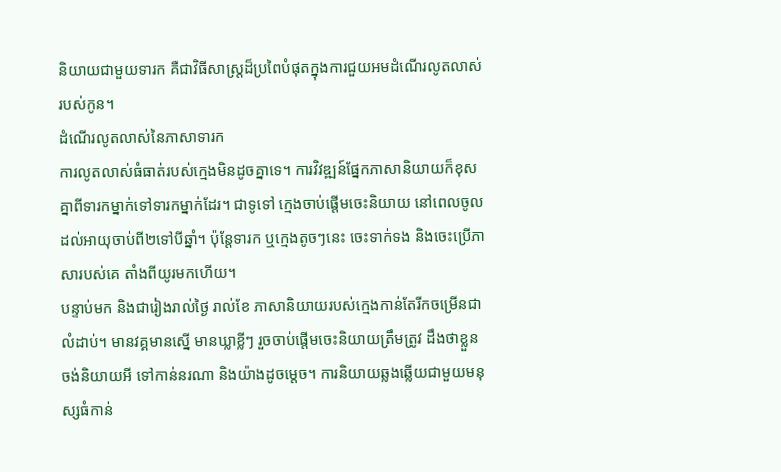និយាយជាមួយទារក គឺជាវិធីសាស្ត្រដ៏ប្រពៃបំផុតក្នុងការជួយអមដំណើរលូតលាស់របស់កូន។
ដំណើរលូតលាស់នៃភាសាទារក
ការលូតលាស់ធំធាត់របស់ក្មេងមិនដូចគ្នាទេ។ ការវិវឌ្ឍន៍ផ្នែកភាសានិយាយក៏ខុសគ្នាពីទារកម្នាក់ទៅទារកម្នាក់ដែរ។ ជាទូទៅ ក្មេងចាប់ផ្តើមចេះនិយាយ នៅពេលចូលដល់អាយុចាប់ពី២ទៅបីឆ្នាំ។ ប៉ុន្តែទារក ឬក្មេងតូចៗនេះ ចេះទាក់ទង និងចេះប្រើភាសារបស់គេ តាំងពីយូរមកហើយ។
បន្ទាប់មក និងជារៀងរាល់ថ្ងៃ រាល់ខែ ភាសានិយាយរបស់ក្មេងកាន់តែរីកចម្រើនជាលំដាប់។ មានវគ្គមានស្នើ មានឃ្លាខ្លីៗ រួចចាប់ផ្តើមចេះនិយាយត្រឹមត្រូវ ដឹងថាខ្លួនចង់និយាយអី ទៅកាន់នរណា និងយ៉ាងដូចម្តេច។ ការនិយាយឆ្លងឆ្លើយជាមួយមនុស្សធំកាន់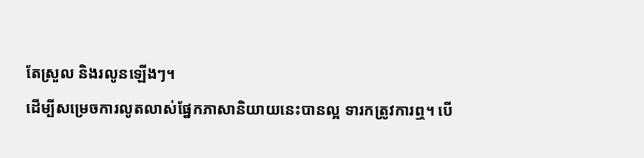តែស្រួល និងរលូនឡើងៗ។
ដើម្បីសម្រេចការលូតលាស់ផ្នែកភាសានិយាយនេះបានល្អ ទារកត្រូវការឮ។ បើ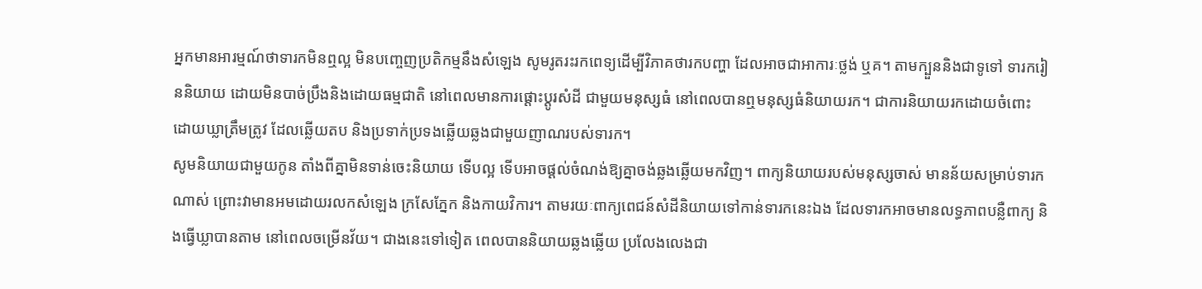អ្នកមានអារម្មណ៍ថាទារកមិនឮល្អ មិនបញ្ចេញប្រតិកម្មនឹងសំឡេង សូមរូតរះរកពេទ្យដើម្បីវិភាគថារកបញ្ហា ដែលអាចជាអាការៈថ្លង់ ឬគ។ តាមក្បួននិងជាទូទៅ ទារករៀននិយាយ ដោយមិនបាច់ប្រឹងនិងដោយធម្មជាតិ នៅពេលមានការផ្តោះប្តូរសំដី ជាមួយមនុស្សធំ នៅពេលបានឮមនុស្សធំនិយាយរក។ ជាការនិយាយរកដោយចំពោះ ដោយឃ្លាត្រឹមត្រូវ ដែលឆ្លើយតប និងប្រទាក់ប្រទងឆ្លើយឆ្លងជាមួយញាណរបស់ទារក។
សូមនិយាយជាមួយកូន តាំងពីគ្នាមិនទាន់ចេះនិយាយ ទើបល្អ ទើបអាចផ្តល់ចំណង់ឱ្យគ្នាចង់ឆ្លងឆ្លើយមកវិញ។ ពាក្យនិយាយរបស់មនុស្សចាស់ មានន័យសម្រាប់ទារកណាស់ ព្រោះវាមានអមដោយរលកសំឡេង ក្រសែភ្នែក និងកាយវិការ។ តាមរយៈពាក្យពេជន៍សំដីនិយាយទៅកាន់ទារកនេះឯង ដែលទារកអាចមានលទ្ធភាពបន្លឺពាក្យ និងធ្វើឃ្លាបានតាម នៅពេលចម្រើនវ័យ។ ជាងនេះទៅទៀត ពេលបាននិយាយឆ្លងឆ្លើយ ប្រលែងលេងជា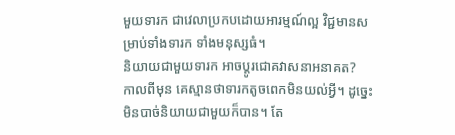មួយទារក ជាវេលាប្រកបដោយអារម្មណ៍ល្អ វិជ្ជមានសម្រាប់ទាំងទារក ទាំងមនុស្សធំ។
និយាយជាមួយទារក អាចប្តូរជោគវាសនាអនាគត?
កាលពីមុន គេស្មានថាទារកតូចពេកមិនយល់អ្វី។ ដូច្នេះមិនបាច់និយាយជាមួយក៏បាន។ តែ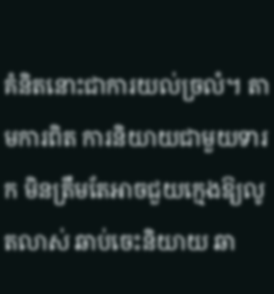គំនិតនោះជាការយល់ច្រលំ។ តាមការពិត ការនិយាយជាមួយទារក មិនត្រឹមតែអាចជួយក្មេងឱ្យលូតលាស់ ឆាប់ចេះនិយាយ ឆា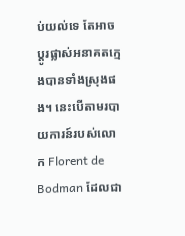ប់យល់ទេ តែអាចប្តូរផ្លាស់អនាគតក្មេងបានទាំងស្រុងផង។ នេះបើតាមរបាយការន៍របស់លោក Florent de Bodman ដែលជា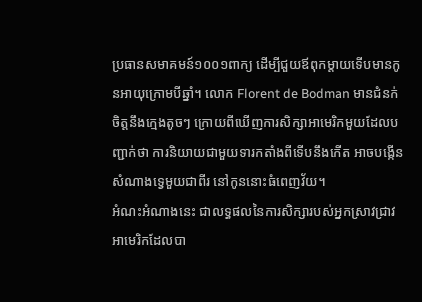ប្រធានសមាគមន៍១០០១ពាក្យ ដើម្បីជួយឪពុកម្តាយទើបមានកូនអាយុក្រោមបីឆ្នាំ។ លោក Florent de Bodman មានជំនក់ចិត្តនឹងក្មេងតូចៗ ក្រោយពីឃើញការសិក្សាអាមេរិកមួយដែលបញ្ជាក់ថា ការនិយាយជាមួយទារកតាំងពីទើបនឹងកើត អាចបង្កើនសំណាងទ្វេមួយជាពីរ នៅកូននោះធំពេញវ័យ។
អំណះអំណាងនេះ ជាលទ្ធផលនៃការសិក្សារបស់អ្នកស្រាវជ្រាវអាមេរិកដែលបា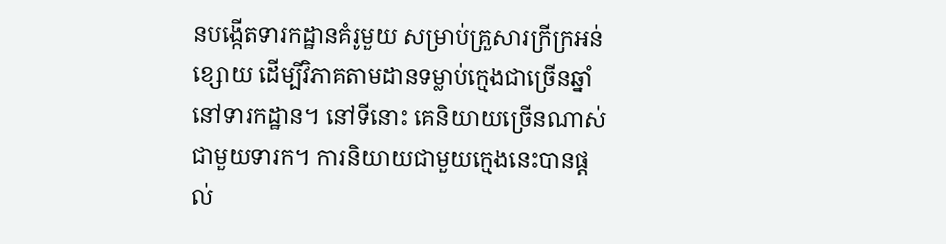នបង្កើតទារកដ្ឋានគំរូមួយ សម្រាប់គ្រួសារក្រីក្រអន់ខ្សោយ ដើម្បីវិភាគតាមដានទម្លាប់ក្មេងជាច្រើនឆ្នាំ នៅទារកដ្ឋាន។ នៅទីនោះ គេនិយាយច្រើនណាស់ជាមួយទារក។ ការនិយាយជាមួយក្មេងនេះបានផ្តល់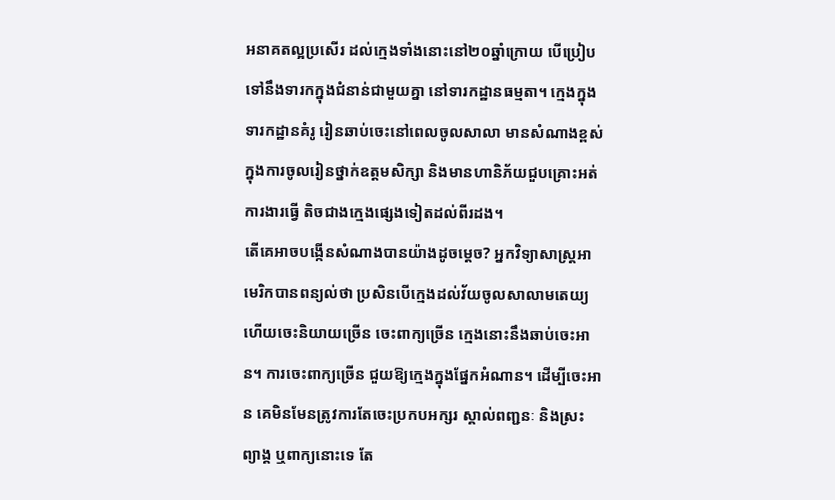អនាគតល្អប្រសើរ ដល់ក្មេងទាំងនោះនៅ២០ឆ្នាំក្រោយ បើប្រៀបទៅនឹងទារកក្នុងជំនាន់ជាមួយគ្នា នៅទារកដ្ឋានធម្មតា។ ក្មេងក្នុងទារកដ្ឋានគំរូ រៀនឆាប់ចេះនៅពេលចូលសាលា មានសំណាងខ្ពស់ក្នុងការចូលរៀនថ្នាក់ឧត្តមសិក្សា និងមានហានិភ័យជួបគ្រោះអត់ការងារធ្វើ តិចជាងក្មេងផ្សេងទៀតដល់ពីរដង។
តើគេអាចបង្កើនសំណាងបានយ៉ាងដូចម្តេច? អ្នកវិទ្យាសាស្ត្រអាមេរិកបានពន្យល់ថា ប្រសិនបើក្មេងដល់វ័យចូលសាលាមតេយ្យ ហើយចេះនិយាយច្រើន ចេះពាក្យច្រើន ក្មេងនោះនឹងឆាប់ចេះអាន។ ការចេះពាក្យច្រើន ជួយឱ្យក្មេងក្នុងផ្នែកអំណាន។ ដើម្បីចេះអាន គេមិនមែនត្រូវការតែចេះប្រកបអក្សរ ស្គាល់ពញ្ជនៈ និងស្រះ ព្យាង្គ ឬពាក្យនោះទេ តែ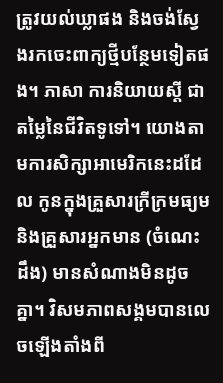ត្រូវយល់ឃ្លាផង និងចង់ស្វែងរកចេះពាក្យថ្មីបន្ថែមទៀតផង។ ភាសា ការនិយាយស្តី ជាតម្លៃនៃជីវិតទូទៅ។ យោងតាមការសិក្សាអាមេរិកនេះដដែល កូនក្នុងគ្រួសារក្រីក្រមធ្យម និងគ្រួសារអ្នកមាន (ចំណេះដឹង) មានសំណាងមិនដូចគ្នា។ វិសមភាពសង្គមបានលេចឡើងតាំងពី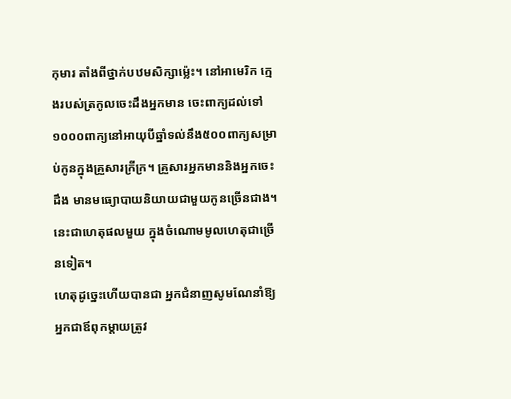កុមារ តាំងពីថ្នាក់បឋមសិក្សាម្ល៉េះ។ នៅអាមេរិក ក្មេងរបស់ត្រកូលចេះដឹងអ្នកមាន ចេះពាក្យដល់ទៅ១០០០ពាក្យនៅអាយុបីឆ្នាំទល់នឹង៥០០ពាក្យសម្រាប់កូនក្នុងគ្រួសារក្រីក្រ។ គ្រួសារអ្នកមាននិងអ្នកចេះដឹង មានមធ្យោបាយនិយាយជាមួយកូនច្រើនជាង។ នេះជាហេតុផលមួយ ក្នុងចំណោមមូលហេតុជាច្រើនទៀត។
ហេតុដូច្នេះហើយបានជា អ្នកជំនាញសូមណែនាំឱ្យអ្នកជាឪពុកម្តាយត្រូវ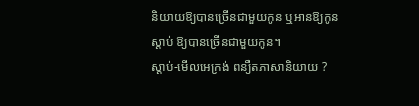និយាយឱ្យបានច្រើនជាមួយកូន ឬអានឱ្យកូនស្តាប់ ឱ្យបានច្រើនជាមួយកូន។
ស្តាប់-មើលអេក្រង់ ពន្យឺតភាសានិយាយ ?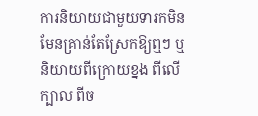ការនិយាយជាមួយទារកមិនមែនគ្រាន់តែស្រែកឱ្យឮៗ ឬនិយាយពីក្រោយខ្នង ពីលើក្បាល ពីច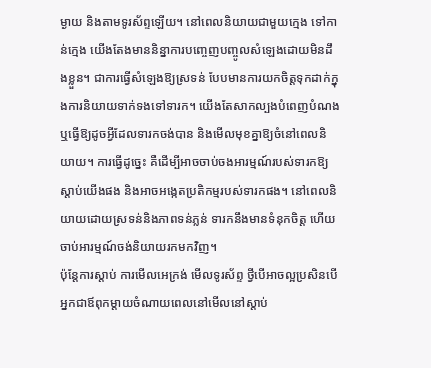ម្ងាយ និងតាមទូរស័ព្ទឡើយ។ នៅពេលនិយាយជាមួយក្មេង ទៅកាន់ក្មេង យើងតែងមាននិន្នាការបញ្ចេញបញ្ចូលសំឡេងដោយមិនដឹងខ្លួន។ ជាការធ្វើសំឡេងឱ្យស្រទន់ បែបមានការយកចិត្តទុកដាក់ក្នុងការនិយាយទាក់ទងទៅទារក។ យើងតែសាកល្បងបំពេញបំណង ឬធ្វើឱ្យដូចអ្វីដែលទារកចង់បាន និងមើលមុខគ្នាឱ្យចំនៅពេលនិយាយ។ ការធ្វើដូច្នេះ គឺដើម្បីអាចចាប់ចងអារម្មណ៍របស់ទារកឱ្យស្តាប់យើងផង និងអាចអង្កេតប្រតិកម្មរបស់ទារកផង។ នៅពេលនិយាយដោយស្រទន់និងភាពទន់ភ្លន់ ទារកនឹងមានទំនុកចិត្ត ហើយចាប់អារម្មណ៍ចង់និយាយរកមកវិញ។
ប៉ុន្តែការស្តាប់ ការមើលអេក្រង់ មើលទូរស័ព្ទ ថ្វីបើអាចល្អប្រសិនបើអ្នកជាឪពុកម្តាយចំណាយពេលនៅមើលនៅស្តាប់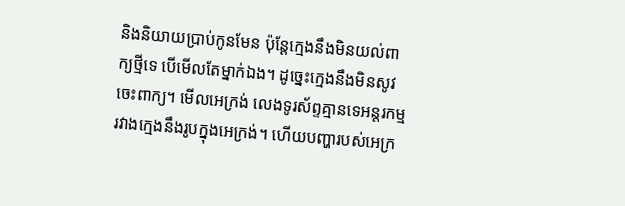និងនិយាយប្រាប់កូនមែន ប៉ុន្តែក្មេងនឹងមិនយល់ពាក្យថ្មីទេ បើមើលតែម្នាក់ឯង។ ដូច្នេះក្មេងនឹងមិនសូវចេះពាក្យ។ មើលអេក្រង់ លេងទូរស័ព្ទគ្មានទេអន្តរកម្មរវាងក្មេងនឹងរូបក្នុងអេក្រង់។ ហើយបញ្ហារបស់អេក្រ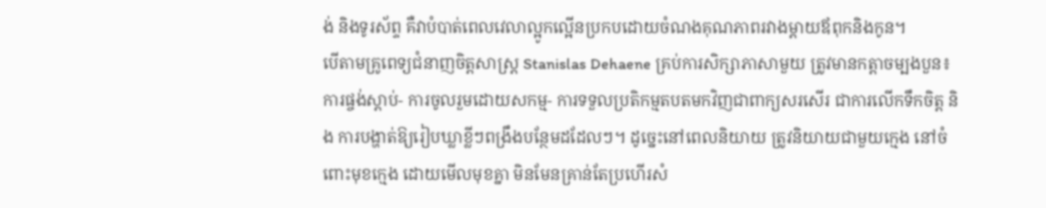ង់ និងទូរស័ព្ទ គឺវាបំបាត់ពេលវេលាល្អូកល្អើនប្រកបដោយចំណងគុណភាពរវាងម្តាយឪពុកនិងកូន។
បើតាមគ្រូពេទ្យជំនាញចិត្តសាស្ត្រ Stanislas Dehaene គ្រប់ការសិក្សាភាសាមួយ ត្រូវមានកត្តាចម្បងបួន៖ ការផ្ចង់ស្តាប់- ការចូលរួមដោយសកម្ម- ការទទួលប្រតិកម្មតបតមកវិញជាពាក្យសរសើរ ជាការលើកទឹកចិត្ត និង ការបង្ហាត់ឱ្យរៀបឃ្លាខ្លីៗពង្រឹងបន្ថែមដដែលៗ។ ដូច្នេះនៅពេលនិយាយ ត្រូវនិយាយជាមួយក្មេង នៅចំពោះមុខក្មេង ដោយមើលមុខគ្នា មិនមែនគ្រាន់តែប្រហើរសំ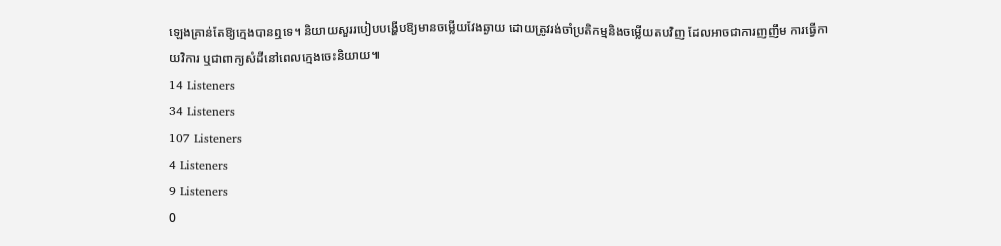ឡេងគ្រាន់តែឱ្យក្មេងបានឮទេ។ និយាយសួររបៀបបង្ហើបឱ្យមានចម្លើយវែងឆ្ងាយ ដោយត្រូវរង់ចាំប្រតិកម្មនិងចម្លើយតបវិញ ដែលអាចជាការញញឹម ការធ្វើកាយវិការ ឬជាពាក្យសំដីនៅពេលក្មេងចេះនិយាយ៕
14 Listeners
34 Listeners
107 Listeners
4 Listeners
9 Listeners
0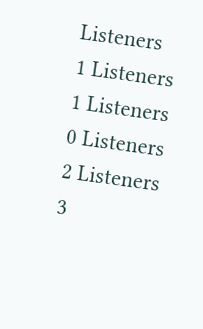Listeners
1 Listeners
1 Listeners
0 Listeners
2 Listeners
3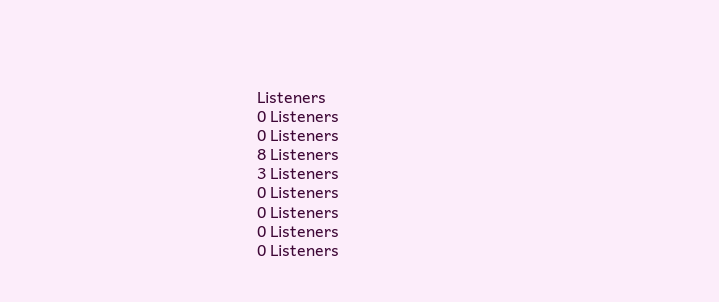Listeners
0 Listeners
0 Listeners
8 Listeners
3 Listeners
0 Listeners
0 Listeners
0 Listeners
0 Listeners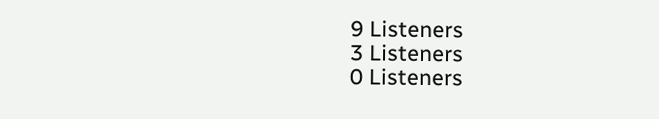9 Listeners
3 Listeners
0 Listeners